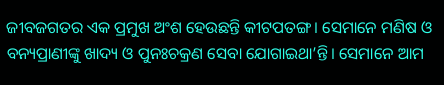ଜୀବଜଗତର ଏକ ପ୍ରମୁଖ ଅଂଶ ହେଉଛନ୍ତି କୀଟପତଙ୍ଗ। ସେମାନେ ମଣିଷ ଓ ବନ୍ୟପ୍ରାଣୀଙ୍କୁ ଖାଦ୍ୟ ଓ ପୁନଃଚକ୍ରଣ ସେବା ଯୋଗାଇଥା’ନ୍ତି। ସେମାନେ ଆମ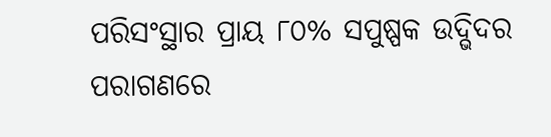ପରିସଂସ୍ଥାର ପ୍ରାୟ ୮୦% ସପୁଷ୍ପକ ଉଦ୍ଭିଦର ପରାଗଣରେ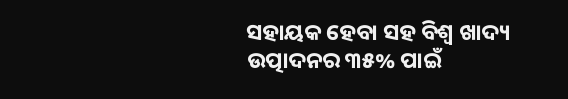ସହାୟକ ହେବା ସହ ବିଶ୍ବ ଖାଦ୍ୟ ଉତ୍ପାଦନର ୩୫% ପାଇଁ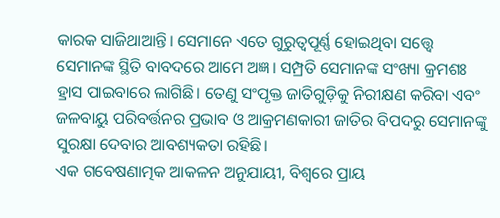କାରକ ସାଜିଥାଆନ୍ତି। ସେମାନେ ଏତେ ଗୁରୁତ୍ବପୂର୍ଣ୍ଣ ହୋଇଥିବା ସତ୍ତ୍ବେ ସେମାନଙ୍କ ସ୍ଥିତି ବାବଦରେ ଆମେ ଅଜ୍ଞ। ସମ୍ପ୍ରତି ସେମାନଙ୍କ ସଂଖ୍ୟା କ୍ରମଶଃ ହ୍ରାସ ପାଇବାରେ ଲାଗିଛି। ତେଣୁ ସଂପୃକ୍ତ ଜାତିଗୁଡ଼ିକୁ ନିରୀକ୍ଷଣ କରିବା ଏବଂ ଜଳବାୟୁ ପରିବର୍ତ୍ତନର ପ୍ରଭାବ ଓ ଆକ୍ରମଣକାରୀ ଜାତିର ବିପଦରୁ ସେମାନଙ୍କୁ ସୁରକ୍ଷା ଦେବାର ଆବଶ୍ୟକତା ରହିଛି।
ଏକ ଗବେଷଣାତ୍ମକ ଆକଳନ ଅନୁଯାୟୀ, ବିଶ୍ବରେ ପ୍ରାୟ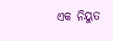ଏକ ନିୟୁତ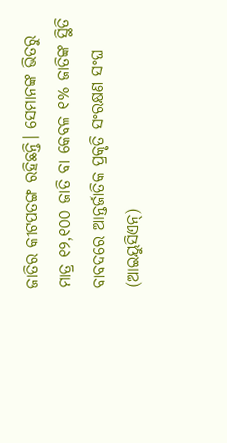ଜାତିର କୀଟପତଙ୍ଗ ରହିଛନ୍ତି। ସେମାନଙ୍କ ଭିତରୁ ମାତ୍ର ୧୨,୧୦୦ ଜାତି ବା କେବଳ ୧% ଜାତିଙ୍କ ସ୍ଥିତି ବାବଦରେ ଆନ୍ତର୍ଜାତିକ ପ୍ରକୃତି ସଂରକ୍ଷଣ ସଂଘ (ଆଇୟୁସିଏନ୍)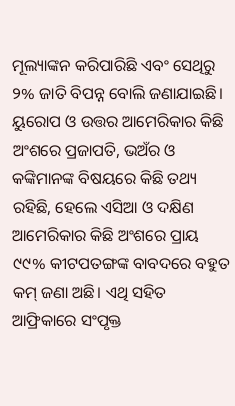ମୂଲ୍ୟାଙ୍କନ କରିପାରିଛି ଏବଂ ସେଥିରୁ ୨% ଜାତି ବିପନ୍ନ ବୋଲି ଜଣାଯାଇଛି। ୟୁରୋପ ଓ ଉତ୍ତର ଆମେରିକାର କିଛି ଅଂଶରେ ପ୍ରଜାପତି, ଭଅଁର ଓ କଙ୍କିମାନଙ୍କ ବିଷୟରେ କିଛି ତଥ୍ୟ ରହିଛି, ହେଲେ ଏସିଆ ଓ ଦକ୍ଷିଣ ଆମେରିକାର କିଛି ଅଂଶରେ ପ୍ରାୟ ୯୯% କୀଟପତଙ୍ଗଙ୍କ ବାବଦରେ ବହୁତ କମ୍ ଜଣା ଅଛି। ଏଥି ସହିତ ଆଫ୍ରିକାରେ ସଂପୃକ୍ତ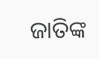ଜାତିଙ୍କ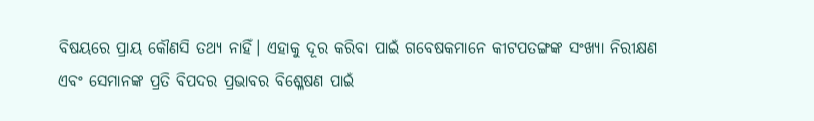ବିଷୟରେ ପ୍ରାୟ କୌଣସି ତଥ୍ୟ ନାହିଁ। ଏହାକୁ ଦୂର କରିବା ପାଇଁ ଗବେଷକମାନେ କୀଟପତଙ୍ଗଙ୍କ ସଂଖ୍ୟା ନିରୀକ୍ଷଣ ଏବଂ ସେମାନଙ୍କ ପ୍ରତି ବିପଦର ପ୍ରଭାବର ବିଶ୍ଳେଷଣ ପାଇଁ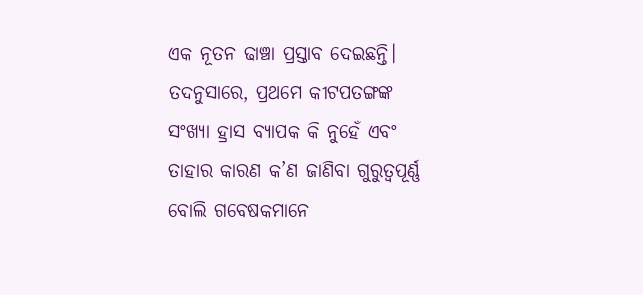ଏକ ନୂତନ ଢାଞ୍ଚା ପ୍ରସ୍ତାବ ଦେଇଛନ୍ତି। ତଦନୁସାରେ, ପ୍ରଥମେ କୀଟପତଙ୍ଗଙ୍କ ସଂଖ୍ୟା ହ୍ରାସ ବ୍ୟାପକ କି ନୁହେଁ ଏବଂ ତାହାର କାରଣ କ’ଣ ଜାଣିବା ଗୁରୁତ୍ବପୂର୍ଣ୍ଣ ବୋଲି ଗବେଷକମାନେ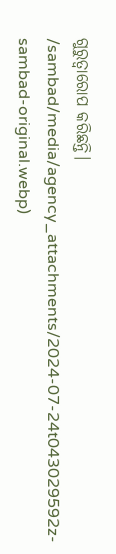ଗୁରୁତ୍ବାରୋପ କରିଛନ୍ତି।
/sambad/media/agency_attachments/2024-07-24t043029592z-sambad-original.webp)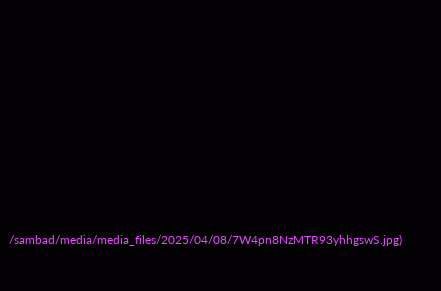/sambad/media/media_files/2025/04/08/7W4pn8NzMTR93yhhgswS.jpg)